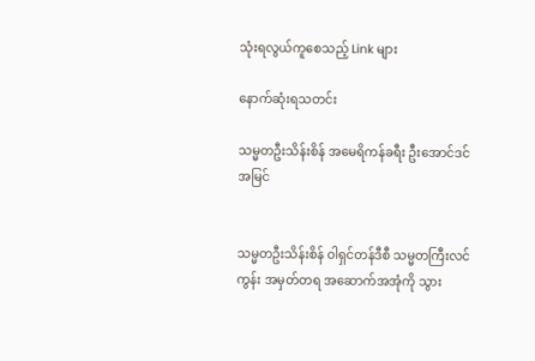သုံးရလွယ်ကူစေသည့် Link များ

နောက်ဆုံးရသတင်း

သမ္မတဦးသိန်းစိန် အမေရိကန်ခရီး ဦးအောင်ဒင်အမြင်


သမ္မတဦးသိန်းစိန် ဝါရှင်တန်ဒီစီ သမ္မတကြီးလင်ကွန်း အမှတ်တရ အဆောက်အအုံကို သွား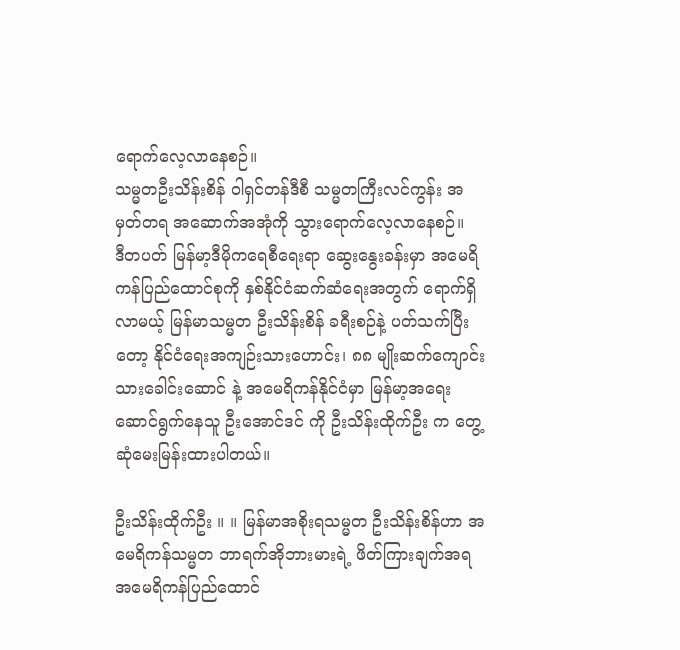ရောက်လေ့လာနေစဉ်။
သမ္မတဦးသိန်းစိန် ဝါရှင်တန်ဒီစီ သမ္မတကြီးလင်ကွန်း အမှတ်တရ အဆောက်အအုံကို သွားရောက်လေ့လာနေစဉ်။
ဒီတပတ် မြန်မာ့ဒီမိုကရေစီရေးရာ ဆွေးနွေးခန်းမှာ အမေရိကန်ပြည်ထောင်စုကို နှစ်နိုင်ငံဆက်ဆံရေးအတွက် ရောက်ရှိလာမယ့် မြန်မာသမ္မတ ဦးသိန်းစိန် ခရီးစဉ်နဲ့ ပတ်သက်ပြီးတော့ နိုင်ငံရေးအကျဉ်းသားဟောင်း၊ ၈၈ မျိုးဆက်ကျောင်းသားခေါင်းဆောင် နဲ့ အမေရိကန်နိုင်ငံမှာ မြန်မာ့အရေးဆောင်ရွက်နေသူ ဦးအောင်ဒင် ကို ဦးသိန်းထိုက်ဦး က တွေ့ဆုံမေးမြန်းထားပါတယ်။

ဦးသိန်းထိုက်ဦး ။ ။ မြန်မာအစိုးရသမ္မတ ဦးသိန်းစိန်ဟာ အမေရိကန်သမ္မတ ဘာရက်အိုဘားမားရဲ့ ဖိတ်ကြားချက်အရ အမေရိကန်ပြည်ထောင်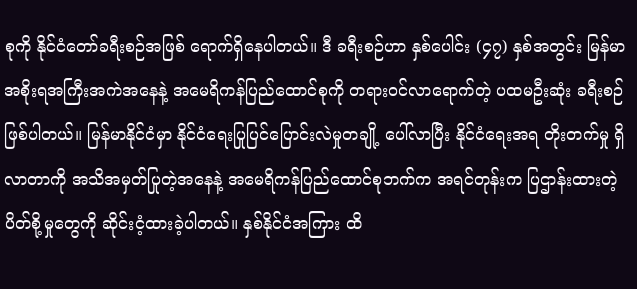စုကို နိုင်ငံတော်ခရီးစဉ်အဖြစ် ရောက်ရှိနေပါတယ်။ ဒီ ခရီးစဉ်ဟာ နှစ်ပေါင်း (၄၇) နှစ်အတွင်း မြန်မာအစိုးရအကြီးအကဲအနေနဲ့ အမေရိကန်ပြည်ထောင်စုကို တရားဝင်လာရောက်တဲ့ ပထမဦးဆုံး ခရီးစဉ်ဖြစ်ပါတယ်။ မြန်မာနိုင်ငံမှာ နိုင်ငံရေးပြုပြင်ပြောင်းလဲမှုတချို့ ပေါ်လာပြီး နိုင်ငံရေးအရ တိုးတက်မှု ရှိလာတာကို အသိအမှတ်ပြုတဲ့အနေနဲ့ အမေရိကန်ပြည်ထောင်စုဘက်က အရင်တုန်းက ပြဌာန်းထားတဲ့ ပိတ်စို့မှုတွေကို ဆိုင်းငံ့ထားခဲ့ပါတယ်။ နှစ်နိုင်ငံအကြား ထိ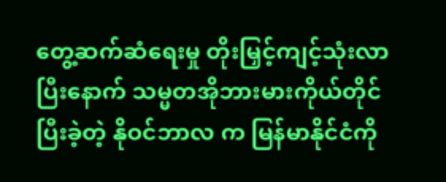တွေ့ဆက်ဆံရေးမှု တိုးမြှင့်ကျင့်သုံးလာပြီးနောက် သမ္မတအိုဘားမားကိုယ်တိုင် ပြီးခဲ့တဲ့ နိုဝင်ဘာလ က မြန်မာနိုင်ငံကို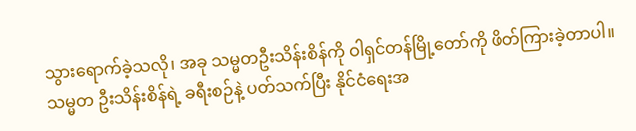သွားရောက်ခဲ့သလို၊ အခု သမ္မတဦးသိန်းစိန်ကို ဝါရှင်တန်မြို့တော်ကို ဖိတ်ကြားခဲ့တာပါ။ သမ္မတ ဦးသိန်းစိန်ရဲ့ ခရီးစဉ်နဲ့ ပတ်သက်ပြီး နိုင်ငံရေးအ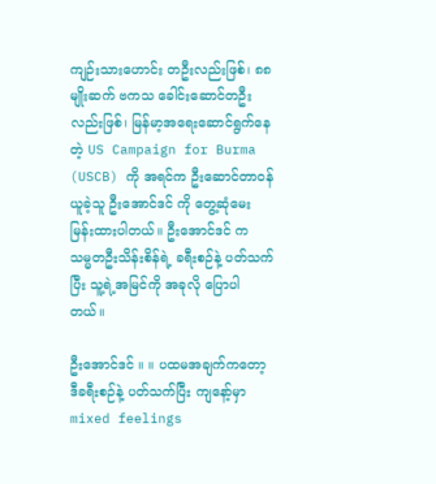ကျဉ်းသားဟောင်း တဦးလည်းဖြစ်၊ ၈၈ မျိုးဆက် ဗကသ ခေါင်းဆောင်တဦးလည်းဖြစ်၊ မြန်မာ့အရေးဆောင်ရွက်နေတဲ့ US Campaign for Burma (USCB) ကို အရင်က ဦးဆောင်တာဝန်ယူခဲ့သူ ဦးအောင်ဒင် ကို တွေ့ဆုံမေးမြန်းထားပါတယ်။ ဦးအောင်ဒင် က သမ္မတဦးသိန်းစိန်ရဲ့ ခရီးစဉ်နဲ့ ပတ်သက်ပြီး သူ့ရဲ့အမြင်ကို အခုလို ပြောပါတယ်။

ဦးအောင်ဒင် ။ ။ ပထမအချက်ကတော့ ဒီခရီးစဉ်နဲ့ ပတ်သက်ပြီး ကျနော့်မှာ mixed feelings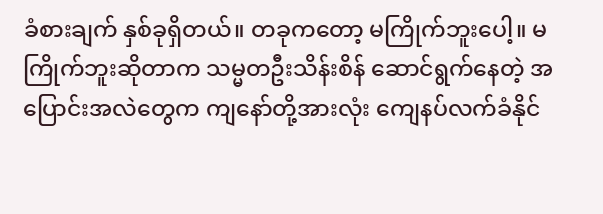ခံစားချက် နှစ်ခုရှိတယ်။ တခုကတော့ မကြိုက်ဘူးပေါ့။ မကြိုက်ဘူးဆိုတာက သမ္မတဦးသိန်းစိန် ဆောင်ရွက်နေတဲ့ အပြောင်းအလဲတွေက ကျနော်တို့အားလုံး ကျေနပ်လက်ခံနိုင်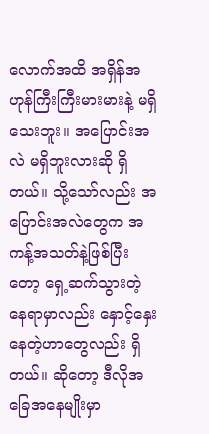လောက်အထိ အရှိန်အဟုန်ကြီးကြီးမားမားနဲ့ မရှိသေးဘူး။ အပြောင်းအလဲ မရှိဘူးလားဆို ရှိတယ်။ သို့သော်လည်း အပြောင်းအလဲတွေက အကန့်အသတ်နဲ့ဖြစ်ပြီးတော့ ရှေ့ဆက်သွားတဲ့နေရာမှာလည်း နှောင့်နှေးနေတဲ့ဟာတွေလည်း ရှိတယ်။ ဆိုတော့ ဒီလိုအခြေအနေမျိုးမှာ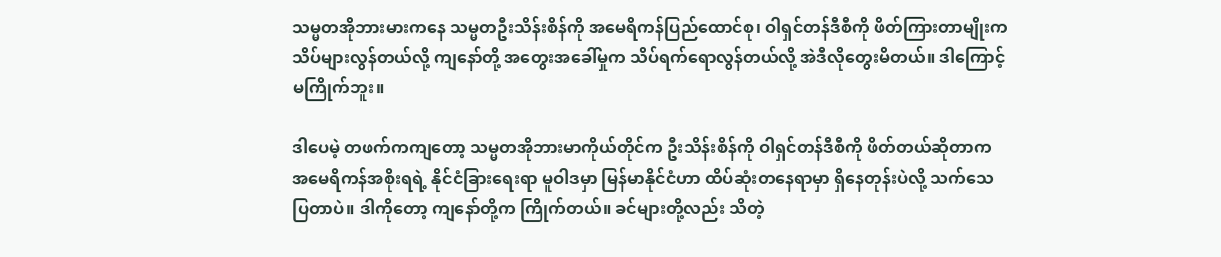သမ္မတအိုဘားမားကနေ သမ္မတဦးသိန်းစိန်ကို အမေရိကန်ပြည်ထောင်စု၊ ဝါရှင်တန်ဒီစီကို ဖိတ်ကြားတာမျိုးက သိပ်များလွန်တယ်လို့ ကျနော်တို့ အတွေးအခေါ်မှုက သိပ်ရက်ရောလွန်တယ်လို့ အဲဒီလိုတွေးမိတယ်။ ဒါကြောင့် မကြိုက်ဘူး။

ဒါပေမဲ့ တဖက်ကကျတော့ သမ္မတအိုဘားမာကိုယ်တိုင်က ဦးသိန်းစိန်ကို ဝါရှင်တန်ဒီစီကို ဖိတ်တယ်ဆိုတာက အမေရိကန်အစိုးရရဲ့ နိုင်ငံခြားရေးရာ မူဝါဒမှာ မြန်မာနိုင်ငံဟာ ထိပ်ဆုံးတနေရာမှာ ရှိနေတုန်းပဲလို့ သက်သေပြတာပဲ။ ဒါကိုတော့ ကျနော်တို့က ကြိုက်တယ်။ ခင်များတို့လည်း သိတဲ့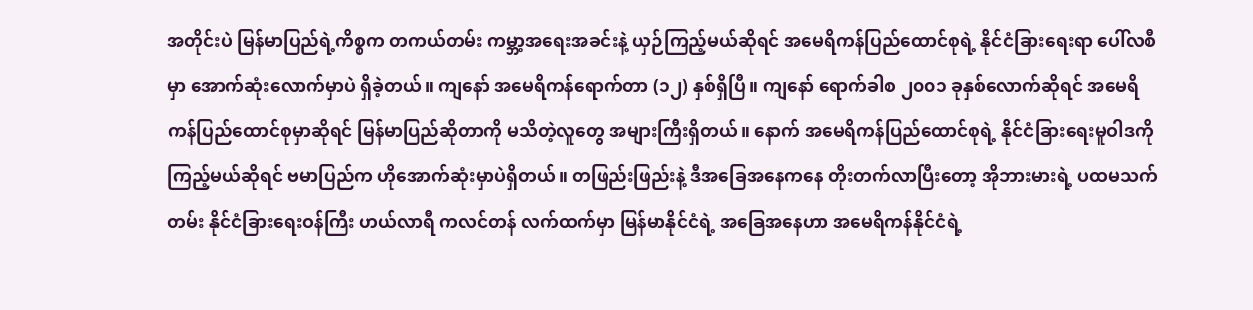အတိုင်းပဲ မြန်မာပြည်ရဲ့ကိစ္စက တကယ်တမ်း ကမ္ဘာ့အရေးအခင်းနဲ့ ယှဉ်ကြည့်မယ်ဆိုရင် အမေရိကန်ပြည်ထောင်စုရဲ့ နိုင်ငံခြားရေးရာ ပေါ်လစီမှာ အောက်ဆုံးလောက်မှာပဲ ရှိခဲ့တယ်။ ကျနော် အမေရိကန်ရောက်တာ (၁၂) နှစ်ရှိပြီ။ ကျနော် ရောက်ခါစ ၂၀၀၁ ခုနှစ်လောက်ဆိုရင် အမေရိကန်ပြည်ထောင်စုမှာဆိုရင် မြန်မာပြည်ဆိုတာကို မသိတဲ့လူတွေ အများကြီးရှိတယ်။ နောက် အမေရိကန်ပြည်ထောင်စုရဲ့ နိုင်ငံခြားရေးမူဝါဒကို ကြည့်မယ်ဆိုရင် ဗမာပြည်က ဟိုအောက်ဆုံးမှာပဲရှိတယ်။ တဖြည်းဖြည်းနဲ့ ဒီအခြေအနေကနေ တိုးတက်လာပြီးတော့ အိုဘားမားရဲ့ ပထမသက်တမ်း နိုင်ငံခြားရေးဝန်ကြီး ဟယ်လာရီ ကလင်တန် လက်ထက်မှာ မြန်မာနိုင်ငံရဲ့ အခြေအနေဟာ အမေရိကန်နိုင်ငံရဲ့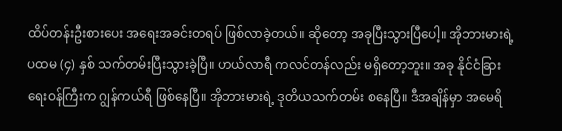ထိပ်တန်းဦးစားပေး အရေးအခင်းတရပ် ဖြစ်လာခဲ့တယ်။ ဆိုတော့ အခုပြီးသွားပြီပေါ့။ အိုဘားမားရဲ့ ပထမ (၄) နှစ် သက်တမ်းပြီးသွားခဲ့ပြီ။ ဟယ်လာရီ ကလင်တန်လည်း မရှိတော့ဘူး။ အခု နိုင်ငံခြားရေးဝန်ကြီးက ဂျွန်ကယ်ရီ ဖြစ်နေပြီ။ အိုဘားမားရဲ့ ဒုတိယသက်တမ်း စနေပြီ။ ဒီအချိန်မှာ အမေရိ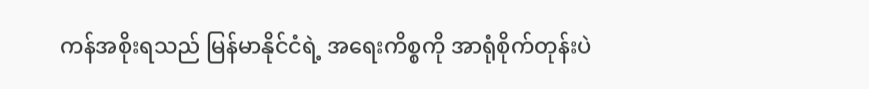ကန်အစိုးရသည် မြန်မာနိုင်ငံရဲ့ အရေးကိစ္စကို အာရုံစိုက်တုန်းပဲ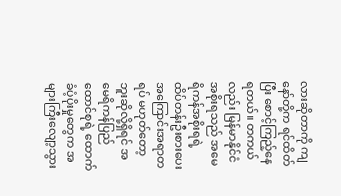လားဆိုတာကို ကျနော်တို့က ရင်ထိတ်ပြီး စောင့်ကြည့်နေရတယ်။ တကယ်လည်း မြန်မာနိုင်ငံအစိုးရသည် အမေရိကန်အစိုးရရဲ့ ထိပ်တန်းဦးစားပေး အကြောင်းအရာတရပ် မဟုတ်တော့ဘူးဆိုလို့ရှိရင် အမေရိကန်ပြည်ထောင်စုရဲ့ ထောက်ခံပံ့ပိုးမှုတွေက အများကြီးလျော့သွား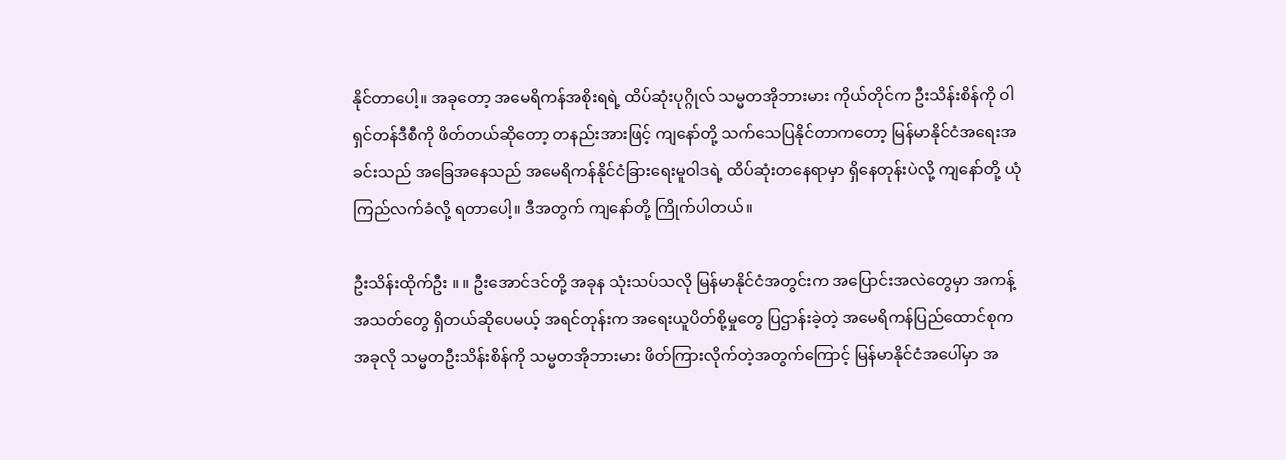နိုင်တာပေါ့။ အခုတော့ အမေရိကန်အစိုးရရဲ့ ထိပ်ဆုံးပုဂ္ဂိုလ် သမ္မတအိုဘားမား ကိုယ်တိုင်က ဦးသိန်းစိန်ကို ဝါရှင်တန်ဒီစီကို ဖိတ်တယ်ဆိုတော့ တနည်းအားဖြင့် ကျနော်တို့ သက်သေပြနိုင်တာကတော့ မြန်မာနိုင်ငံအရေးအခင်းသည် အခြေအနေသည် အမေရိကန်နိုင်ငံခြားရေးမူဝါဒရဲ့ ထိပ်ဆုံးတနေရာမှာ ရှိနေတုန်းပဲလို့ ကျနော်တို့ ယုံကြည်လက်ခံလို့ ရတာပေါ့။ ဒီအတွက် ကျနော်တို့ ကြိုက်ပါတယ်။

ဦးသိန်းထိုက်ဦး ။ ။ ဦးအောင်ဒင်တို့ အခုန သုံးသပ်သလို မြန်မာနိုင်ငံအတွင်းက အပြောင်းအလဲတွေမှာ အကန့်အသတ်တွေ ရှိတယ်ဆိုပေမယ့် အရင်တုန်းက အရေးယူပိတ်စို့မှုတွေ ပြဌာန်းခဲ့တဲ့ အမေရိကန်ပြည်ထောင်စုက အခုလို သမ္မတဦးသိန်းစိန်ကို သမ္မတအိုဘားမား ဖိတ်ကြားလိုက်တဲ့အတွက်ကြောင့် မြန်မာနိုင်ငံအပေါ်မှာ အ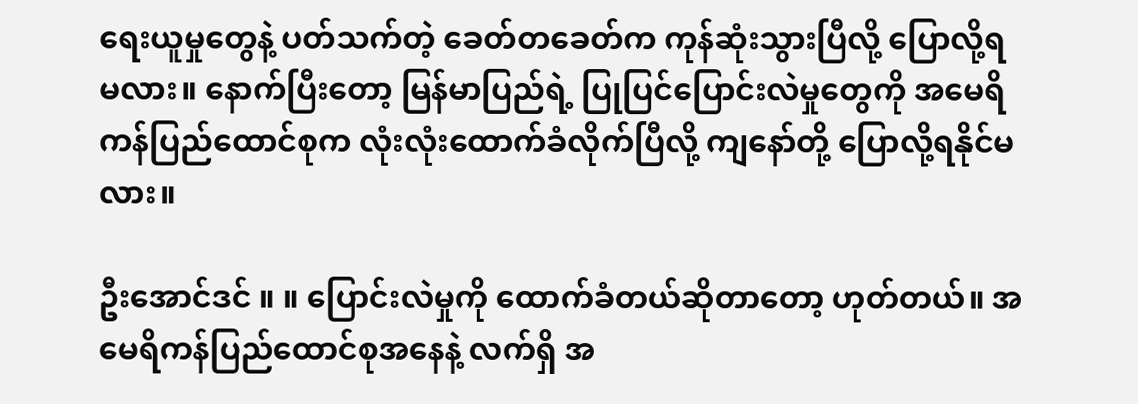ရေးယူမှုတွေနဲ့ ပတ်သက်တဲ့ ခေတ်တခေတ်က ကုန်ဆုံးသွားပြီလို့ ပြောလို့ရမလား။ နောက်ပြီးတော့ မြန်မာပြည်ရဲ့ ပြုပြင်ပြောင်းလဲမှုတွေကို အမေရိကန်ပြည်ထောင်စုက လုံးလုံးထောက်ခံလိုက်ပြီလို့ ကျနော်တို့ ပြောလို့ရနိုင်မလား။

ဦးအောင်ဒင် ။ ။ ပြောင်းလဲမှုကို ထောက်ခံတယ်ဆိုတာတော့ ဟုတ်တယ်။ အမေရိကန်ပြည်ထောင်စုအနေနဲ့ လက်ရှိ အ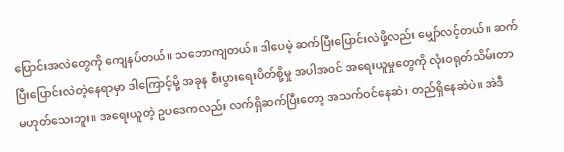ပြောင်းအလဲတွေကို ကျေနပ်တယ်။ သဘောကျတယ်။ ဒါပေမဲ့ ဆက်ပြီးပြောင်းလဲဖို့လည်း မျှော်လင့်တယ်။ ဆက်ပြီးပြောင်းလဲတဲ့နေရာမှာ ဒါကြောင့်မို့ အခုန စီးပွားရေးပိတ်စို့မှု အပါအဝင် အရေးယူမှုတွေကို လုံးဝရုတ်သိမ်းတာ မဟုတ်သေးဘူး။ အရေးယူတဲ့ ဥပဒေကလည်း လက်ရှိဆက်ပြီးတော့ အသက်ဝင်နေဆဲ၊ တည်ရှိနေဆဲပဲ။ အဲဒီ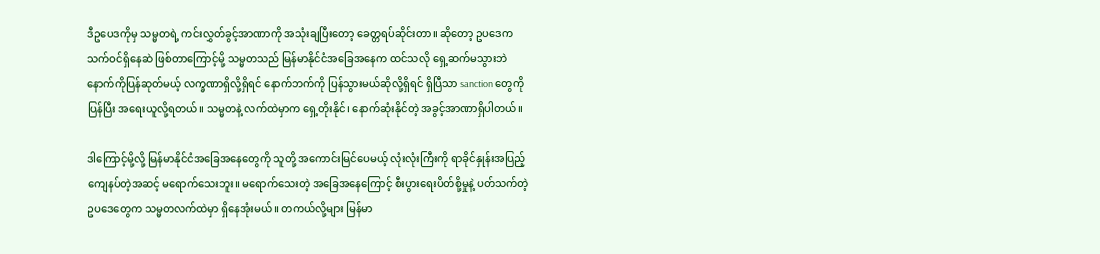ဒီဥပေဒကိုမှ သမ္မတရဲ့ ကင်းလွှတ်ခွင့်အာဏာကို အသုံးချပြီးတော့ ခေတ္တရပ်ဆိုင်းတာ။ ဆိုတော့ ဥပဒေက သက်ဝင်ရှိနေဆဲ ဖြစ်တာကြောင့်မို့ သမ္မတသည် မြန်မာနိုင်ငံအခြေအနေက ထင်သလို ရှေ့ဆက်မသွားဘဲ နောက်ကိုပြန်ဆုတ်မယ့် လက္ခဏာရှိလို့ရှိရင် နောက်ဘက်ကို ပြန်သွားမယ်ဆိုလို့ရှိရင် ရှိပြီသာ sanction တွေကို ပြန်ပြီး အရေးယူလို့ရတယ်။ သမ္မတနဲ့ လက်ထဲမှာက ရှေ့တိုးနိုင်၊ နောက်ဆုံးနိုင်တဲ့ အခွင့်အာဏာရှိပါတယ်။

ဒါကြောင့်မို့လို့ မြန်မာနိုင်ငံအခြေအနေတွေကို သူတို့ အကောင်းမြင်ပေမယ့် လုံးလုံးကြီးကို ရာခိုင်နှုန်းအပြည့် ကျေနပ်တဲ့အဆင့် မရောက်သေးဘူး။ မရောက်သေးတဲ့ အခြေအနေကြောင့် စီးပွားရေးပိတ်စို့မှုနဲ့ ပတ်သက်တဲ့ ဥပဒေတွေက သမ္မတလက်ထဲမှာ ရှိနေအုံးမယ်။ တကယ်လို့များ မြန်မာ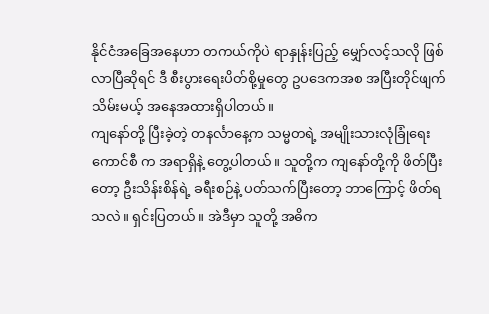နိုင်ငံအခြေအနေဟာ တကယ်ကိုပဲ ရာနှုန်းပြည့် မျှော်လင့်သလို ဖြစ်လာပြီဆိုရင် ဒီ စီးပွားရေးပိတ်စို့မှုတွေ ဥပဒေကအစ အပြီးတိုင်ဖျက်သိမ်းမယ့် အနေအထားရှိပါတယ်။
ကျနော်တို့ ပြီးခဲ့တဲ့ တနင်္လာနေ့က သမ္မတရဲ့ အမျိုးသားလုံခြုံရေးကောင်စီ က အရာရှိနဲ့ တွေ့ပါတယ်။ သူတို့က ကျနော်တို့ကို ဖိတ်ပြီးတော့ ဦးသိန်းစိန်ရဲ့ ခရီးစဉ်နဲ့ ပတ်သက်ပြီးတော့ ဘာကြောင့် ဖိတ်ရသလဲ။ ရှင်းပြတယ်။ အဲဒီမှာ သူတို့ အဓိက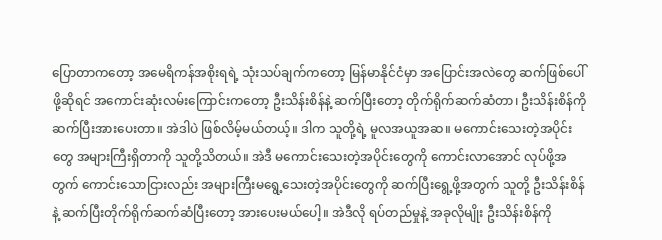ပြောတာကတော့ အမေရိကန်အစိုးရရဲ့ သုံးသပ်ချက်ကတော့ မြန်မာနိုင်ငံမှာ အပြောင်းအလဲတွေ ဆက်ဖြစ်ပေါ်ဖို့ဆိုရင် အကောင်းဆုံးလမ်းကြောင်းကတော့ ဦးသိန်းစိန်နဲ့ ဆက်ပြီးတော့ တိုက်ရိုက်ဆက်ဆံတာ၊ ဦးသိန်းစိန်ကို ဆက်ပြီးအားပေးတာ။ အဲဒါပဲ ဖြစ်လိမ့်မယ်တယ့်။ ဒါက သူတို့ရဲ့ မူလအယူအဆ။ မကောင်းသေးတဲ့အပိုင်းတွေ အများကြီးရှိတာကို သူတို့သိတယ်။ အဲဒီ မကောင်းသေးတဲ့အပိုင်းတွေကို ကောင်းလာအောင် လုပ်ဖို့အတွက် ကောင်းသောငြားလည်း အများကြီးမရွေ့သေးတဲ့အပိုင်းတွေကို ဆက်ပြီးရွေ့ဖို့အတွက် သူတို့ ဦးသိန်းစိန်နဲ့ ဆက်ပြီးတိုက်ရိုက်ဆက်ဆံပြီးတော့ အားပေးမယ်ပေါ့။ အဲဒီလို ရပ်တည်မှုနဲ့ အခုလိုမျိုး ဦးသိန်းစိန်ကို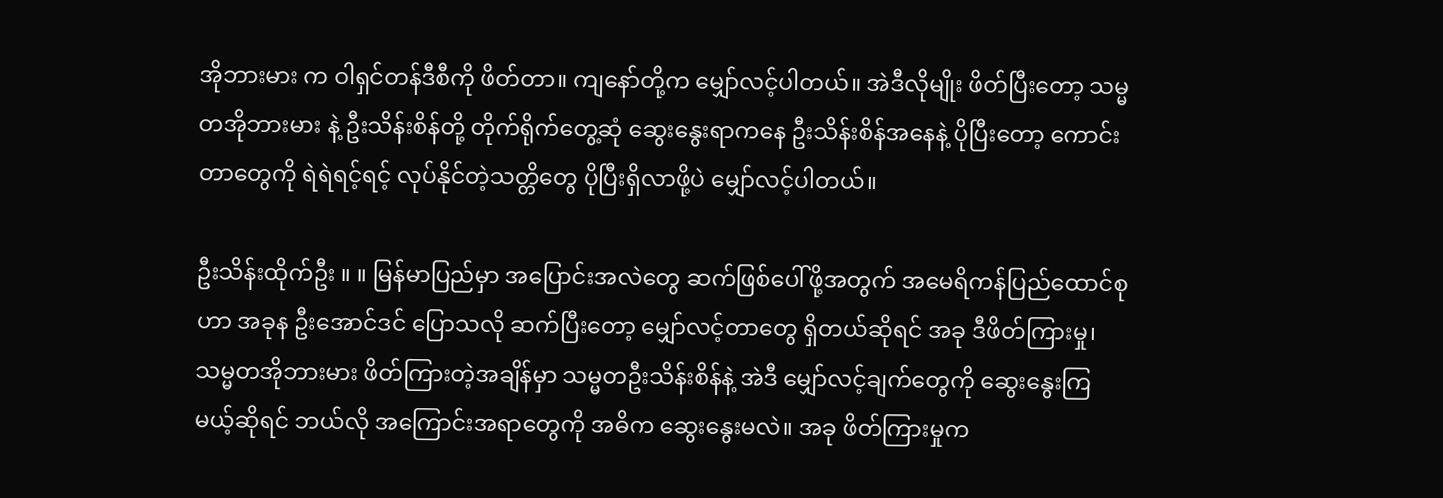အိုဘားမား က ဝါရှင်တန်ဒီစီကို ဖိတ်တာ။ ကျနော်တို့က မျှော်လင့်ပါတယ်။ အဲဒီလိုမျိုး ဖိတ်ပြီးတော့ သမ္မတအိုဘားမား နဲ့ ဦးသိန်းစိန်တို့ တိုက်ရိုက်တွေ့ဆုံ ဆွေးနွေးရာကနေ ဦးသိန်းစိန်အနေနဲ့ ပိုပြီးတော့ ကောင်းတာတွေကို ရဲရဲရင့်ရင့် လုပ်နိုင်တဲ့သတ္တိတွေ ပိုပြီးရှိလာဖို့ပဲ မျှော်လင့်ပါတယ်။

ဦးသိန်းထိုက်ဦး ။ ။ မြန်မာပြည်မှာ အပြောင်းအလဲတွေ ဆက်ဖြစ်ပေါ်ဖို့အတွက် အမေရိကန်ပြည်ထောင်စုဟာ အခုန ဦးအောင်ဒင် ပြောသလို ဆက်ပြီးတော့ မျှော်လင့်တာတွေ ရှိတယ်ဆိုရင် အခု ဒီဖိတ်ကြားမှု၊ သမ္မတအိုဘားမား ဖိတ်ကြားတဲ့အချိန်မှာ သမ္မတဦးသိန်းစိန်နဲ့ အဲဒီ မျှော်လင့်ချက်တွေကို ဆွေးနွေးကြမယ့်ဆိုရင် ဘယ်လို အကြောင်းအရာတွေကို အဓိက ဆွေးနွေးမလဲ။ အခု ဖိတ်ကြားမှုက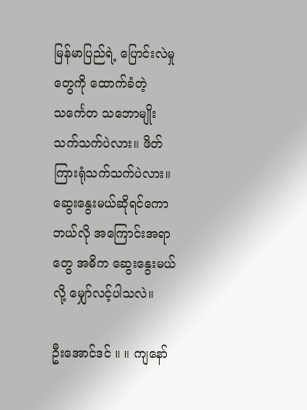မြန်မာပြည်ရဲ့ ပြောင်းလဲမှုတွေကို ထောက်ခံတဲ့ သင်္ကေတ သဘောမျိုးသက်သက်ပဲလား။ ဖိတ်ကြားရုံသက်သက်ပဲလား။ ဆွေးနွေးမယ်ဆိုရင်ကော ဘယ်လို အကြောင်းအရာတွေ အဓိက ဆွေးနွေးမယ်လို့ မျှော်လင့်ပါသလဲ။

ဦးအောင်ဒင် ။ ။ ကျနော်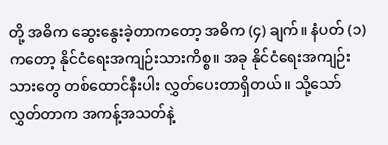တို့ အဓိက ဆွေးနွေးခဲ့တာကတော့ အဓိက (၄) ချက်။ နံပတ် (၁) ကတော့ နိုင်ငံရေးအကျဉ်းသားကိစ္စ။ အခု နိုင်ငံရေးအကျဉ်းသားတွေ တစ်ထောင်နီးပါး လွှတ်ပေးတာရှိတယ်။ သို့သော် လွှတ်တာက အကန့်အသတ်နဲ့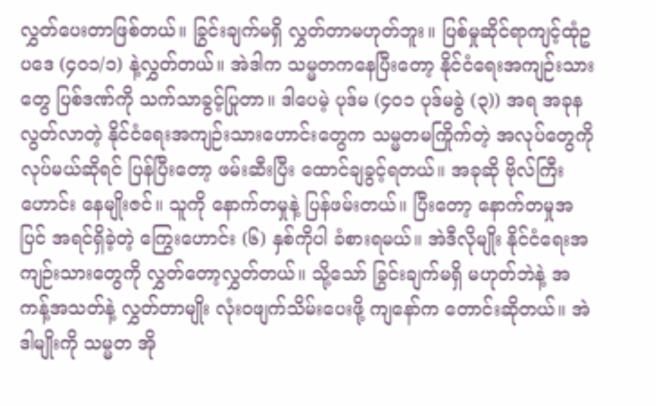လွှတ်ပေးတာဖြစ်တယ်။ ခြွင်းချက်မရှိ လွှတ်တာမဟုတ်ဘူး။ ပြစ်မှုဆိုင်ရာကျင့်ထုံဥပဒေ (၄၀၁/၁) နဲ့လွှတ်တယ်။ အဲဒါက သမ္မတကနေပြီးတော့ နိုင်ငံရေးအကျဉ်းသားတွေ ပြစ်ဒဏ်ကို သက်သာခွင့်ပြုတာ။ ဒါပေမဲ့ ပုဒ်မ (၄၀၁ ပုဒ်မခွဲ (၃)) အရ အခုန လွတ်လာတဲ့ နိုင်ငံရေးအကျဉ်းသားဟောင်းတွေက သမ္မတမကြိုက်တဲ့ အလုပ်တွေကို လုပ်မယ်ဆိုရင် ပြန်ပြီးတော့ ဖမ်းဆီးပြီး ထောင်ချခွင့်ရတယ်။ အခုဆို ဗိုလ်ကြီးဟောင်း နေမျိုးဇင်။ သူကို နောက်တမှုနဲ့ ပြန်ဖမ်းတယ်။ ပြီးတော့ နောက်တမှုအပြင် အရင်ရှိခဲ့တဲ့ ကြွေးဟောင်း (၆) နှစ်ကိုပါ ခံစားရမယ်။ အဲဒီလိုမျိုး နိုင်ငံရေးအကျဉ်းသားတွေကို လွှတ်တော့လွှတ်တယ်။ သို့သော် ခြွင်းချက်မရှိ မဟုတ်ဘဲနဲ့ အကန့်အသတ်နဲ့ လွှတ်တာမျိုး လုံးဝဖျက်သိမ်းပေးဖို့ ကျနော်က တောင်းဆိုတယ်။ အဲဒါမျိုးကို သမ္မတ အို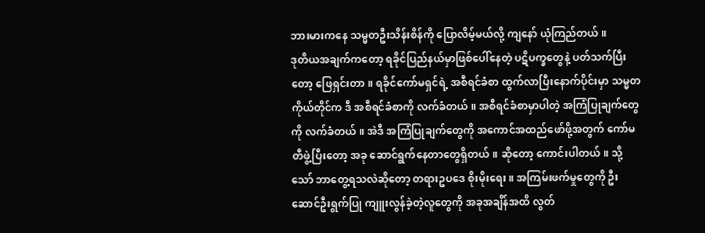ဘားမားကနေ သမ္မတဦးသိန်းစိန်ကို ပြောလိမ့်မယ်လို့ ကျနော် ယုံကြည်တယ်။
ဒုတိယအချက်ကတော့ ရခိုင်ပြည်နယ်မှာဖြစ်ပေါ်နေတဲ့ ပဋိပက္ခတွေနဲ့ ပတ်သက်ပြီးတော့ ဖြေရှင်းတာ။ ရခိုင်ကော်မရှင်ရဲ့ အစီရင်ခံစာ ထွက်လာပြီးနောက်ပိုင်းမှာ သမ္မတကိုယ်တိုင်က ဒီ အစီရင်ခံစာကို လက်ခံတယ်။ အစီရင်ခံစာမှာပါတဲ့ အကြံပြုချက်တွေကို လက်ခံတယ်။ အဲဒီ အကြံပြုချက်တွေကို အကောင်အထည်ဖော်ဖို့အတွက် ကော်မတီဖွဲ့ပြီးတော့ အခု ဆောင်ရွက်နေတာတွေရှိတယ်။ ဆိုတော့ ကောင်းပါတယ်။ သို့သော် ဘာတွေ့ရသလဲဆိုတော့ တရားဥပဒေ စိုးမိုးရေး။ အကြမ်းဖက်မှုတွေကို ဦးဆောင်ဦးရွက်ပြု ကျူးလွန်ခဲ့တဲ့လူတွေကို အခုအချိန်အထိ လွတ်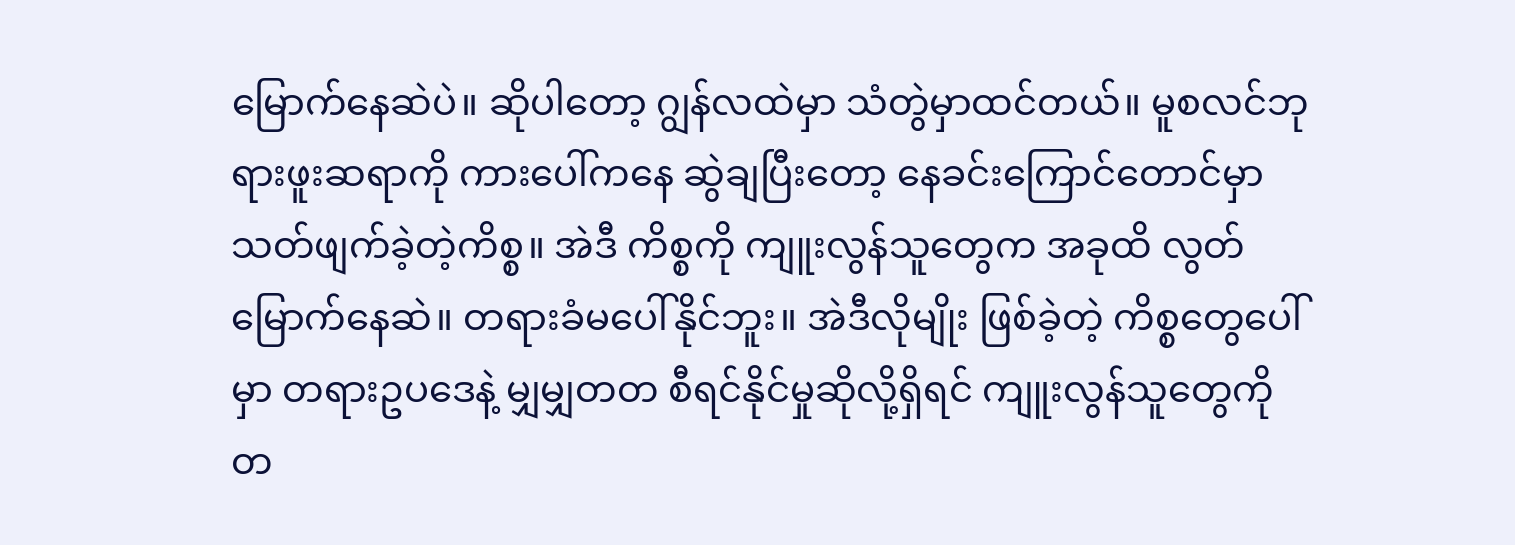မြောက်နေဆဲပဲ။ ဆိုပါတော့ ဂျွန်လထဲမှာ သံတွဲမှာထင်တယ်။ မူစလင်ဘုရားဖူးဆရာကို ကားပေါ်ကနေ ဆွဲချပြီးတော့ နေခင်းကြောင်တောင်မှာ သတ်ဖျက်ခဲ့တဲ့ကိစ္စ။ အဲဒီ ကိစ္စကို ကျူးလွန်သူတွေက အခုထိ လွတ်မြောက်နေဆဲ။ တရားခံမပေါ်နိုင်ဘူး။ အဲဒီလိုမျိုး ဖြစ်ခဲ့တဲ့ ကိစ္စတွေပေါ်မှာ တရားဥပဒေနဲ့ မျှမျှတတ စီရင်နိုင်မှုဆိုလို့ရှိရင် ကျူးလွန်သူတွေကို တ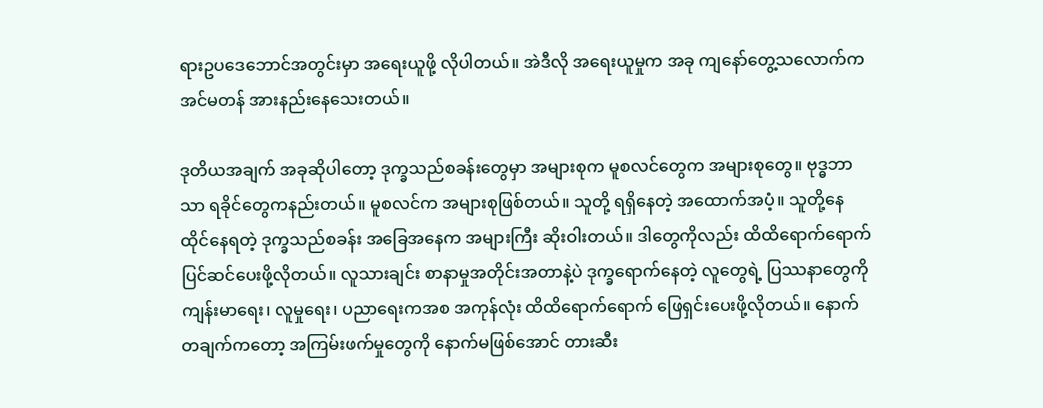ရားဥပဒေဘောင်အတွင်းမှာ အရေးယူဖို့ လိုပါတယ်။ အဲဒီလို အရေးယူမှုက အခု ကျနော်တွေ့သလောက်က အင်မတန် အားနည်းနေသေးတယ်။

ဒုတိယအချက် အခုဆိုပါတော့ ဒုက္ခသည်စခန်းတွေမှာ အများစုက မူစလင်တွေက အများစုတွေ။ ဗုဒ္ဓဘာသာ ရခိုင်တွေကနည်းတယ်။ မူစလင်က အများစုဖြစ်တယ်။ သူတို့ ရရှိနေတဲ့ အထောက်အပံ့။ သူတို့နေထိုင်နေရတဲ့ ဒုက္ခသည်စခန်း အခြေအနေက အများကြီး ဆိုးဝါးတယ်။ ဒါတွေကိုလည်း ထိထိရောက်ရောက် ပြင်ဆင်ပေးဖို့လိုတယ်။ လူသားချင်း စာနာမှုအတိုင်းအတာနဲ့ပဲ ဒုက္ခရောက်နေတဲ့ လူတွေရဲ့ ပြဿနာတွေကို ကျန်းမာရေး၊ လူမှုရေး၊ ပညာရေးကအစ အကုန်လုံး ထိထိရောက်ရောက် ဖြေရှင်းပေးဖို့လိုတယ်။ နောက်တချက်ကတော့ အကြမ်းဖက်မှုတွေကို နောက်မဖြစ်အောင် တားဆီး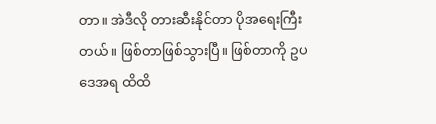တာ။ အဲဒီလို တားဆီးနိုင်တာ ပိုအရေးကြီးတယ်။ ဖြစ်တာဖြစ်သွားပြီ။ ဖြစ်တာကို ဥပဒေအရ ထိထိ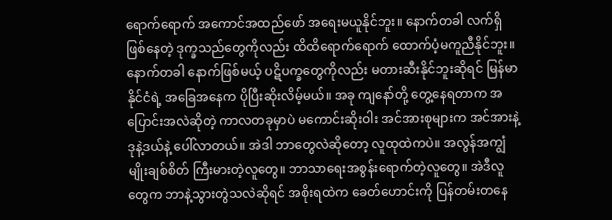ရောက်ရောက် အကောင်အထည်ဖော် အရေးမယူနိုင်ဘူး။ နောက်တခါ လက်ရှိဖြစ်နေတဲ့ ဒုက္ခသည်တွေကိုလည်း ထိထိရောက်ရောက် ထောက်ပံ့မကူညီနိုင်ဘူး။ နောက်တခါ နောက်ဖြစ်မယ့် ပဋိပက္ခတွေကိုလည်း မတားဆီးနိုင်ဘူးဆိုရင် မြန်မာနိုင်ငံရဲ့ အခြေအနေက ပိုပြီးဆိုးလိမ့်မယ်။ အခု ကျနော်တို့ တွေ့နေရတာက အပြောင်းအလဲဆိုတဲ့ ကာလတခုမှာပဲ မကောင်းဆိုးဝါး အင်အားစုများက အင်အားနဲ့ ဒုနဲ့ဒယ်နဲ့ ပေါ်လာတယ်။ အဲဒါ ဘာတွေလဲဆိုတော့ လူထုထဲကပဲ။ အလွန်အကျွံ မျိုးချစ်စိတ် ကြီးမားတဲ့လူတွေ။ ဘာသာရေးအစွန်းရောက်တဲ့လူတွေ။ အဲဒီလူတွေက ဘာနဲ့သွားတွဲသလဲဆိုရင် အစိုးရထဲက ခေတ်ဟောင်းကို ပြန်တမ်းတနေ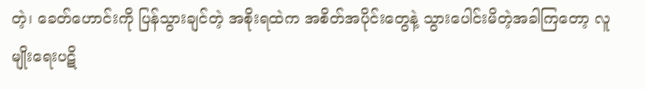တဲ့၊ ခေတ်ဟောင်းကို ပြန်သွားချင်တဲ့ အစိုးရထဲက အစိတ်အပိုင်းတွေနဲ့ သွားပေါင်းမိတဲ့အခါကြတော့ လူမျိုးရေးပဋိ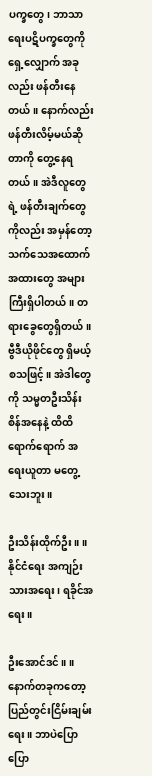ပက္ခတွေ၊ ဘာသာရေးပဋိပက္ခတွေကို ရှေ့လျှောက် အခုလည်း ဖန်တီးနေတယ်။ နောက်လည်း ဖန်တီးလိမ့်မယ်ဆိုတာကို တွေ့နေရတယ်။ အဲဒီလူတွေရဲ့ ဖန်တီးချက်တွေကိုလည်း အမှန်တော့ သက်သေအထောက်အထားတွေ အများကြီးရှိပါတယ်။ တရားခွေတွေရှိတယ်။ ဗွီဒီယိုဖိုင်တွေ ရှိမယ့် စသဖြင့်။ အဲဒါတွေကို သမ္မတဦးသိန်းစိန်အနေနဲ့ ထိထိရောက်ရောက် အရေးယူတာ မတွေ့သေးဘူး။

ဦးသိန်းထိုက်ဦး ။ ။ နိုင်ငံရေး အကျဉ်းသားအရေး၊ ရခိုင်အရေး။

ဦးအောင်ဒင် ။ ။ နောက်တခုကတော့ ပြည်တွင်းငြိမ်းချမ်းရေး။ ဘာပဲပြောပြော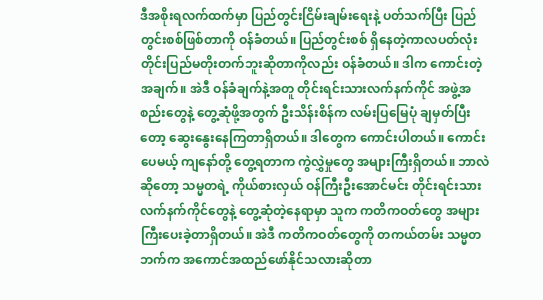ဒီအစိုးရလက်ထက်မှာ ပြည်တွင်းငြိမ်းချမ်းရေးနဲ့ ပတ်သက်ပြီး ပြည်တွင်းစစ်ဖြစ်တာကို ဝန်ခံတယ်။ ပြည်တွင်းစစ် ရှိနေတဲ့ကာလပတ်လုံး တိုင်းပြည်မတိုးတက်ဘူးဆိုတာကိုလည်း ဝန်ခံတယ်။ ဒါက ကောင်းတဲ့အချက်။ အဲဒီ ဝန်ခံချက်နဲ့အတူ တိုင်းရင်းသားလက်နက်ကိုင် အဖွဲ့အစည်းတွေနဲ့ တွေ့ဆုံဖို့အတွက် ဦးသိန်းစိန်က လမ်းပြမြေပုံ ချမှတ်ပြီးတော့ ဆွေးနွေးနေကြတာရှိတယ်။ ဒါတွေက ကောင်းပါတယ်။ ကောင်းပေမယ့် ကျနော်တို့ တွေ့ရတာက ကွဲလွှဲမှုတွေ အများကြီးရှိတယ်။ ဘာလဲဆိုတော့ သမ္မတရဲ့ ကိုယ်စားလှယ် ဝန်ကြီးဦးအောင်မင်း တိုင်းရင်းသားလက်နက်ကိုင်တွေနဲ့ တွေ့ဆုံတဲ့နေရာမှာ သူက ကတိကဝတ်တွေ အများကြီးပေးခဲ့တာရှိတယ်။ အဲဒီ ကတိကဝတ်တွေကို တကယ်တမ်း သမ္မတဘက်က အကောင်အထည်ဖော်နိုင်သလားဆိုတာ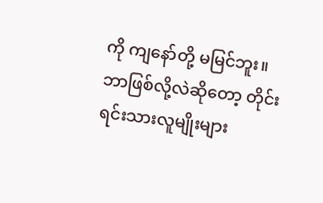ကို ကျနော်တို့ မမြင်ဘူး။ ဘာဖြစ်လို့လဲဆိုတော့ တိုင်းရင်းသားလူမျိုးများ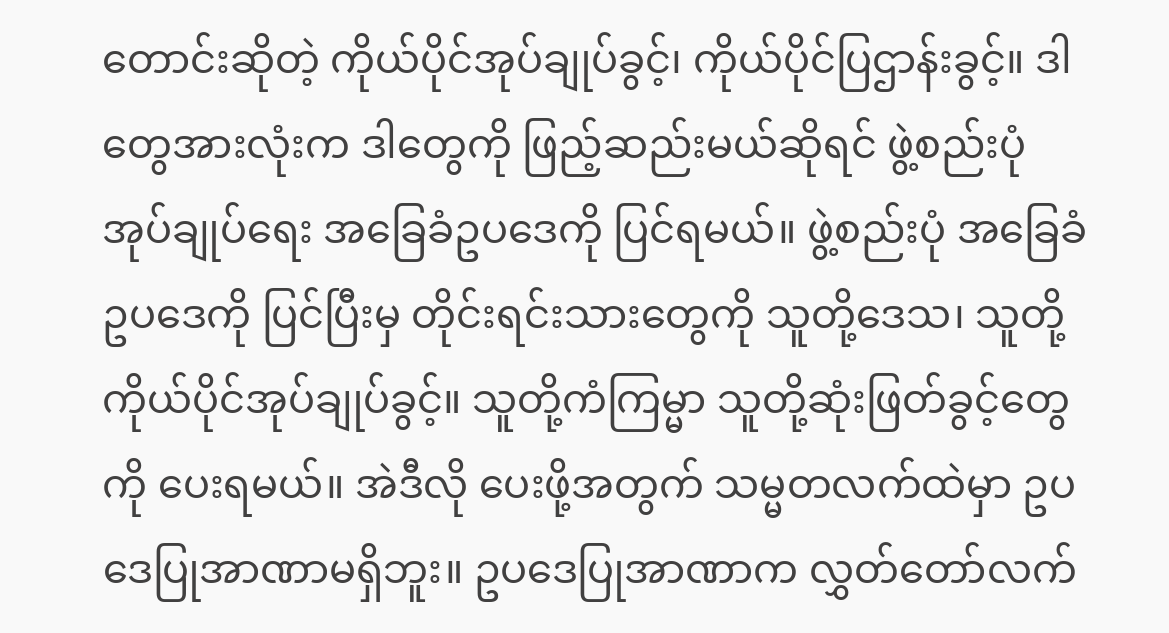တောင်းဆိုတဲ့ ကိုယ်ပိုင်အုပ်ချုပ်ခွင့်၊ ကိုယ်ပိုင်ပြဌာန်းခွင့်။ ဒါတွေအားလုံးက ဒါတွေကို ဖြည့်ဆည်းမယ်ဆိုရင် ဖွဲ့စည်းပုံအုပ်ချုပ်ရေး အခြေခံဥပဒေကို ပြင်ရမယ်။ ဖွဲ့စည်းပုံ အခြေခံဥပဒေကို ပြင်ပြီးမှ တိုင်းရင်းသားတွေကို သူတို့ဒေသ၊ သူတို့ကိုယ်ပိုင်အုပ်ချုပ်ခွင့်။ သူတို့ကံကြမ္မာ သူတို့ဆုံးဖြတ်ခွင့်တွေကို ပေးရမယ်။ အဲဒီလို ပေးဖို့အတွက် သမ္မတလက်ထဲမှာ ဥပဒေပြုအာဏာမရှိဘူး။ ဥပဒေပြုအာဏာက လွှတ်တော်လက်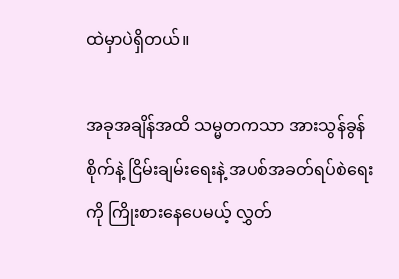ထဲမှာပဲရှိတယ်။

အခုအချိန်အထိ သမ္မတကသာ အားသွန်ခွန်စိုက်နဲ့ ငြိမ်းချမ်းရေးနဲ့ အပစ်အခတ်ရပ်စဲရေးကို ကြိုးစားနေပေမယ့် လွှတ်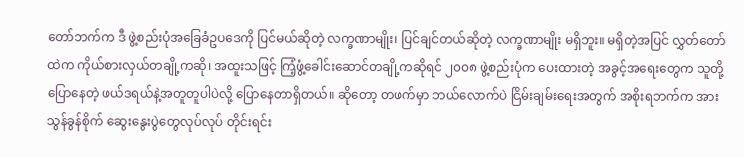တော်ဘက်က ဒီ ဖွဲ့စည်းပုံအခြေခံဥပဒေကို ပြင်မယ်ဆိုတဲ့ လက္ခဏာမျိုး၊ ပြင်ချင်တယ်ဆိုတဲ့ လက္ခဏာမျိုး မရှိဘူး။ မရှိတဲ့အပြင် လွှတ်တော်ထဲက ကိုယ်စားလှယ်တချို့ကဆို၊ အထူးသဖြင့် ကြံ့ဖွံ့ခေါင်းဆောင်တချို့ကဆိုရင် ၂၀၀၈ ဖွဲ့စည်းပုံက ပေးထားတဲ့ အခွင့်အရေးတွေက သူတို့ပြောနေတဲ့ ဖယ်ဒရယ်နဲ့အတူတူပါပဲလို့ ပြောနေတာရှိတယ်။ ဆိုတော့ တဖက်မှာ ဘယ်လောက်ပဲ ငြိမ်းချမ်းရေးအတွက် အစိုးရဘက်က အားသွန်ခွန်စိုက် ဆွေးနွေးပွဲတွေလုပ်လုပ် တိုင်းရင်း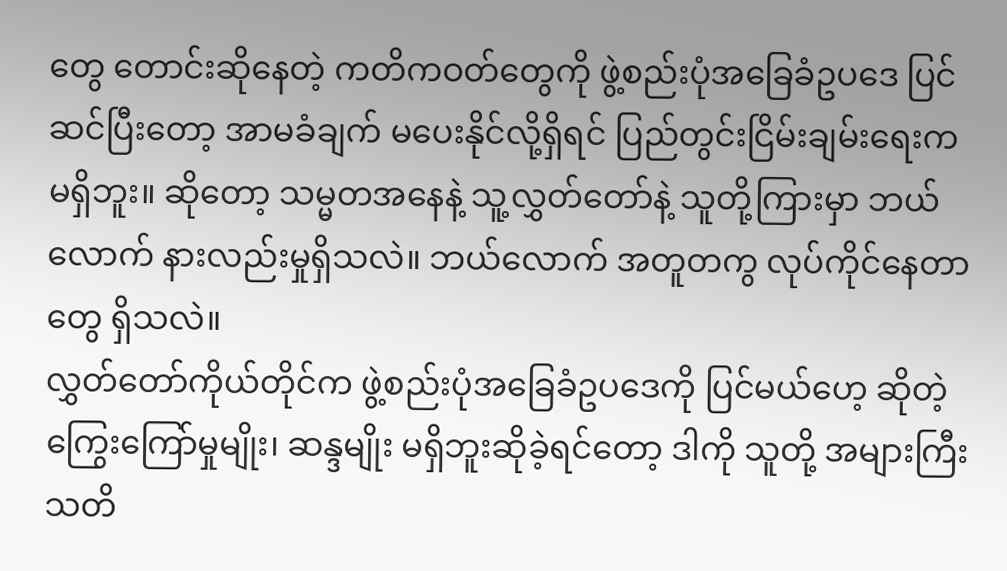တွေ တောင်းဆိုနေတဲ့ ကတိကဝတ်တွေကို ဖွဲ့စည်းပုံအခြေခံဥပဒေ ပြင်ဆင်ပြီးတော့ အာမခံချက် မပေးနိုင်လို့ရှိရင် ပြည်တွင်းငြိမ်းချမ်းရေးက မရှိဘူး။ ဆိုတော့ သမ္မတအနေနဲ့ သူ့လွှတ်တော်နဲ့ သူတို့ကြားမှာ ဘယ်လောက် နားလည်းမှုရှိသလဲ။ ဘယ်လောက် အတူတကွ လုပ်ကိုင်နေတာတွေ ရှိသလဲ။
လွှတ်တော်ကိုယ်တိုင်က ဖွဲ့စည်းပုံအခြေခံဥပဒေကို ပြင်မယ်ဟေ့ ဆိုတဲ့ ကြွေးကြော်မှုမျိုး၊ ဆန္ဒမျိုး မရှိဘူးဆိုခဲ့ရင်တော့ ဒါကို သူတို့ အများကြီး သတိ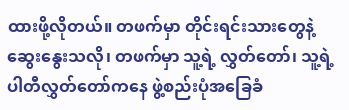ထားဖို့လိုတယ်။ တဖက်မှာ တိုင်းရင်းသားတွေနဲ့ ဆွေးနွေးသလို၊ တဖက်မှာ သူ့ရဲ့ လွှတ်တော်၊ သူ့ရဲ့ပါတီလွှတ်တော်ကနေ ဖွဲ့စည်းပုံအခြေခံ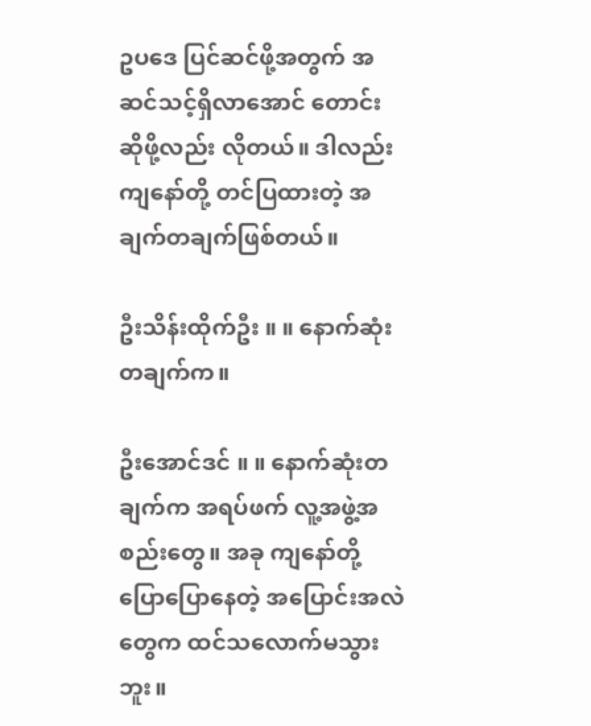ဥပဒေ ပြင်ဆင်ဖို့အတွက် အဆင်သင့်ရှိလာအောင် တောင်းဆိုဖို့လည်း လိုတယ်။ ဒါလည်း ကျနော်တို့ တင်ပြထားတဲ့ အချက်တချက်ဖြစ်တယ်။

ဦးသိန်းထိုက်ဦး ။ ။ နောက်ဆုံးတချက်က။

ဦးအောင်ဒင် ။ ။ နောက်ဆုံးတချက်က အရပ်ဖက် လူ့အဖွဲ့အစည်းတွေ။ အခု ကျနော်တို့ ပြောပြောနေတဲ့ အပြောင်းအလဲတွေက ထင်သလောက်မသွားဘူး။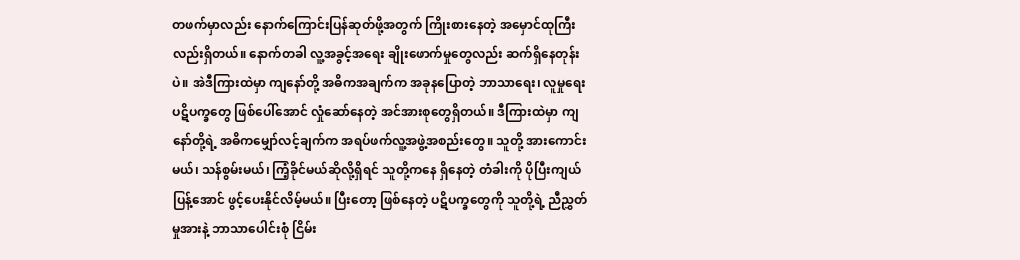တဖက်မှာလည်း နောက်ကြောင်းပြန်ဆုတ်ဖို့အတွက် ကြိုးစားနေတဲ့ အမှောင်ထုကြီးလည်းရှိတယ်။ နောက်တခါ လူ့အခွင့်အရေး ချိုးဖောက်မှုတွေလည်း ဆက်ရှိနေတုန်းပဲ။ အဲဒီကြားထဲမှာ ကျနော်တို့ အဓိကအချက်က အခုနပြောတဲ့ ဘာသာရေး၊ လူမှုရေး ပဋိပက္ခတွေ ဖြစ်ပေါ်အောင် လှုံဆော်နေတဲ့ အင်အားစုတွေရှိတယ်။ ဒီကြားထဲမှာ ကျနော်တို့ရဲ့ အဓိကမျှော်လင့်ချက်က အရပ်ဖက်လူ့အဖွဲ့အစည်းတွေ။ သူတို့ အားကောင်းမယ်၊ သန်စွမ်းမယ်၊ ကြံ့ခိုင်မယ်ဆိုလို့ရှိရင် သူတို့ကနေ ရှိနေတဲ့ တံခါးကို ပိုပြီးကျယ်ပြန့်အောင် ဖွင့်ပေးနိုင်လိမ့်မယ်။ ပြီးတော့ ဖြစ်နေတဲ့ ပဋိပက္ခတွေကို သူတို့ရဲ့ ညီညွှတ်မှုအားနဲ့ ဘာသာပေါင်းစုံ ငြိမ်း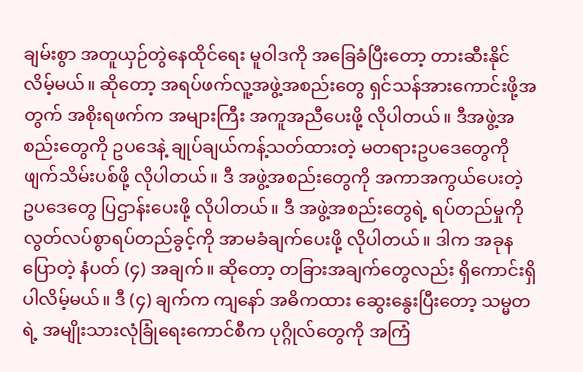ချမ်းစွာ အတူယှဉ်တွဲနေထိုင်ရေး မူဝါဒကို အခြေခံပြီးတော့ တားဆီးနိုင်လိမ့်မယ်။ ဆိုတော့ အရပ်ဖက်လူ့အဖွဲ့အစည်းတွေ ရှင်သန်အားကောင်းဖို့အတွက် အစိုးရဖက်က အများကြီး အကူအညီပေးဖို့ လိုပါတယ်။ ဒီအဖွဲ့အစည်းတွေကို ဥပဒေနဲ့ ချုပ်ချယ်ကန့်သတ်ထားတဲ့ မတရားဥပဒေတွေကို ဖျက်သိမ်းပစ်ဖို့ လိုပါတယ်။ ဒီ အဖွဲ့အစည်းတွေကို အကာအကွယ်ပေးတဲ့ ဥပဒေတွေ ပြဌာန်းပေးဖို့ လိုပါတယ်။ ဒီ အဖွဲ့အစည်းတွေရဲ့ ရပ်တည်မှုကို လွတ်လပ်စွာရပ်တည်ခွင့်ကို အာမခံချက်ပေးဖို့ လိုပါတယ်။ ဒါက အခုနပြောတဲ့ နံပတ် (၄) အချက်။ ဆိုတော့ တခြားအချက်တွေလည်း ရှိကောင်းရှိပါလိမ့်မယ်။ ဒီ (၄) ချက်က ကျနော် အဓိကထား ဆွေးနွေးပြီးတော့ သမ္မတရဲ့ အမျိုးသားလုံခြုံရေးကောင်စီက ပုဂ္ဂိုလ်တွေကို အကြံ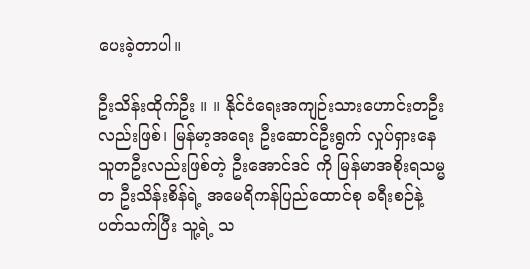ပေးခဲ့တာပါ။

ဦးသိန်းထိုက်ဦး ။ ။ နိုင်ငံရေးအကျဉ်းသားဟောင်းတဦးလည်းဖြစ်၊ မြန်မာ့အရေး ဦးဆောင်ဦးရွက် လှုပ်ရှားနေသူတဦးလည်းဖြစ်တဲ့ ဦးအောင်ဒင် ကို မြန်မာအစိုးရသမ္မတ ဦးသိန်းစိန်ရဲ့ အမေရိကန်ပြည်ထောင်စု ခရီးစဉ်နဲ့ ပတ်သက်ပြီး သူ့ရဲ့ သ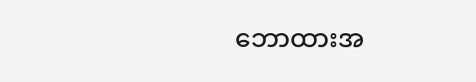ဘောထားအ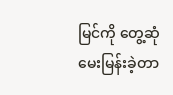မြင်ကို တွေ့ဆုံမေးမြန်းခဲ့တာ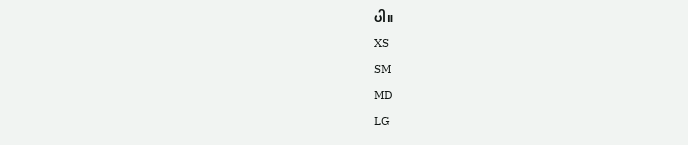ပါ။
XS
SM
MD
LG